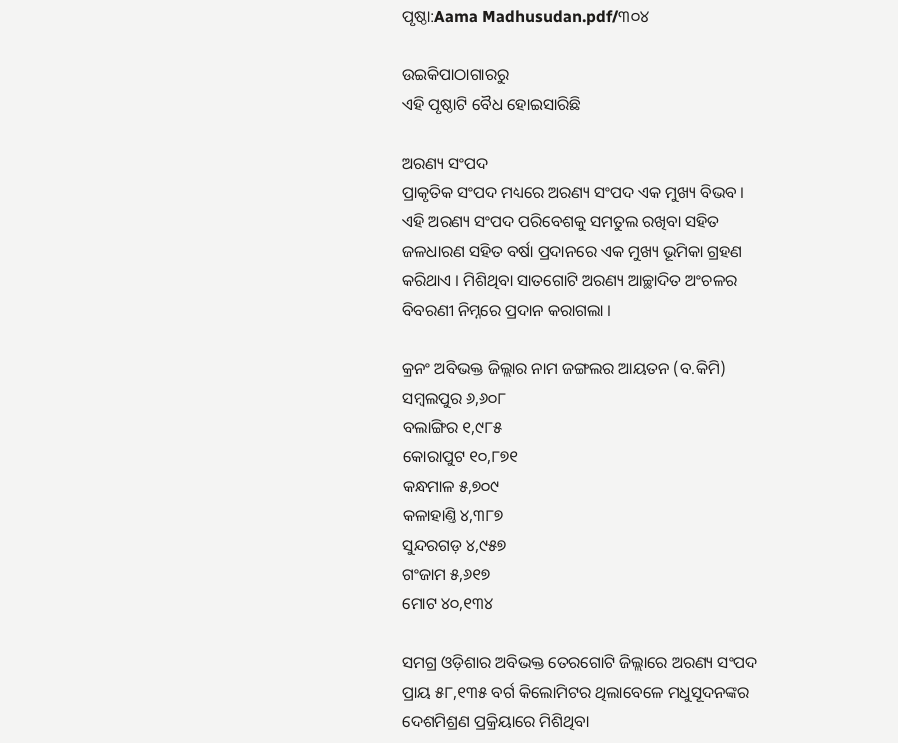ପୃଷ୍ଠା:Aama Madhusudan.pdf/୩୦୪

ଉଇକିପାଠାଗାର‌ରୁ
ଏହି ପୃଷ୍ଠାଟି ବୈଧ ହୋଇସାରିଛି

ଅରଣ୍ୟ ସଂପଦ
ପ୍ରାକୃତିକ ସଂପଦ ମଧ୍ୟରେ ଅରଣ୍ୟ ସଂପଦ ଏକ ମୁଖ୍ୟ ବିଭବ । ଏହି ଅରଣ୍ୟ ସଂପଦ ପରିବେଶକୁ ସମତୁଲ ରଖିବା ସହିତ ଜଳଧାରଣ ସହିତ ବର୍ଷା ପ୍ରଦାନରେ ଏକ ମୁଖ୍ୟ ଭୂମିକା ଗ୍ରହଣ କରିଥାଏ । ମିଶିଥିବା ସାତଗୋଟି ଅରଣ୍ୟ ଆଚ୍ଛାଦିତ ଅଂଚଳର ବିବରଣୀ ନିମ୍ନରେ ପ୍ରଦାନ କରାଗଲା ।

କ୍ରନଂ ଅବିଭକ୍ତ ଜିଲ୍ଲାର ନାମ ଜଙ୍ଗଲର ଆୟତନ (ବ.କିମି)
ସମ୍ବଲପୁର ୬,୬୦୮
ବଲାଙ୍ଗିର ୧,୯୮୫
କୋରାପୁଟ ୧୦,୮୭୧
କନ୍ଧମାଳ ୫,୭୦୯
କଳାହାଣ୍ତି ୪,୩୮୭
ସୁନ୍ଦରଗଡ଼ ୪,୯୫୭
ଗଂଜାମ ୫,୬୧୭
ମୋଟ ୪୦,୧୩୪

ସମଗ୍ର ଓଡ଼ିଶାର ଅବିଭକ୍ତ ତେରଗୋଟି ଜିଲ୍ଲାରେ ଅରଣ୍ୟ ସଂପଦ ପ୍ରାୟ ୫୮,୧୩୫ ବର୍ଗ କିଲୋମିଟର ଥିଲାବେଳେ ମଧୁସୂଦନଙ୍କର ଦେଶମିଶ୍ରଣ ପ୍ରକ୍ରିୟାରେ ମିଶିଥିବା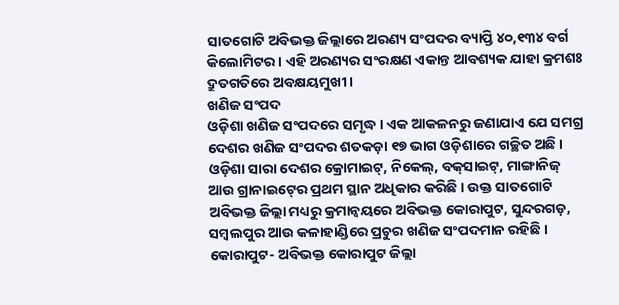ସାତଗୋଟି ଅବିଭକ୍ତ ଜିଲ୍ଲାରେ ଅରଣ୍ୟ ସଂପଦର ବ୍ୟାପ୍ତି ୪୦,୧୩୪ ବର୍ଗ କିଲୋମିଟର । ଏହି ଅରଣ୍ୟର ସଂରକ୍ଷଣ ଏକାନ୍ତ ଆବଶ୍ୟକ ଯାହା କ୍ରମଶଃ ଦ୍ରୁତଗତିରେ ଅବକ୍ଷୟମୁଖୀ ।
ଖଣିଜ ସଂପଦ
ଓଡ଼ିଶା ଖଣିଜ ସଂପଦରେ ସମୃଦ୍ଧ । ଏକ ଆକଳନରୁ ଜଣାଯାଏ ଯେ ସମଗ୍ର ଦେଶର ଖଣିଜ ସଂପଦର ଶତକଡ଼ା ୧୭ ଭାଗ ଓଡ଼ିଶାରେ ଗଚ୍ଛିତ ଅଛି । ଓଡ଼ିଶା ସାରା ଦେଶର କ୍ରୋମାଇଟ୍‍, ନିକେଲ୍‍, ବକ୍‍ସାଇଟ୍‍, ମାଙ୍ଗାନିଜ୍‍ ଆଉ ଗ୍ରାନାଇଟ୍‍ରେ ପ୍ରଥମ ସ୍ଥାନ ଅଧିକାର କରିଛି । ଉକ୍ତ ସାତଗୋଟି ଅବିଭକ୍ତ ଜିଲ୍ଲା ମଧ୍ୟରୁ କ୍ରମାନ୍ୱୟରେ ଅବିଭକ୍ତ କୋରାପୁଟ, ସୁନ୍ଦରଗଡ଼, ସମ୍ବଲପୁର ଆଉ କଳାହାଣ୍ଡିରେ ପ୍ରଚୁର ଖଣିଜ ସଂପଦମାନ ରହିଛି ।
କୋରାପୁଟ- ଅବିଭକ୍ତ କୋରାପୁଟ ଜିଲ୍ଲା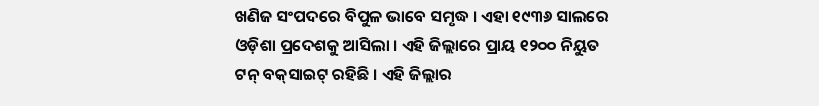ଖଣିଜ ସଂପଦରେ ବିପୁଳ ଭାବେ ସମୃଦ୍ଧ । ଏହା ୧୯୩୬ ସାଲରେ ଓଡ଼ିଶା ପ୍ରଦେଶକୁ ଆସିଲା । ଏହି ଜିଲ୍ଲାରେ ପ୍ରାୟ ୧୨୦୦ ନିୟୁତ ଟନ୍‍ ବକ୍‍ସାଇଟ୍‍ ରହିଛି । ଏହି ଜିଲ୍ଲାର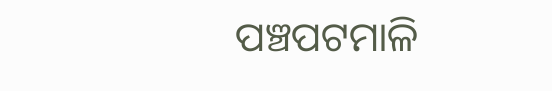ପଞ୍ଚପଟମାଳି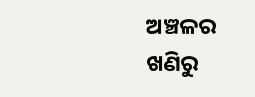ଅଞ୍ଚଳର ଖଣିରୁ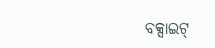ବକ୍ସାଇଟ୍‍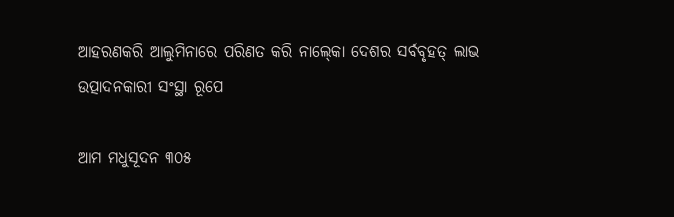ଆହରଣକରି ଆଲୁମିନାରେ ପରିଣତ କରି ନାଲ୍‍କୋ ଦେଶର ସର୍ବବୃହତ୍‍ ଲାଭ ଉତ୍ପାଦନକାରୀ ସଂସ୍ଥା ରୂପେ

ଆମ ମଧୁସୂଦନ ୩୦୫